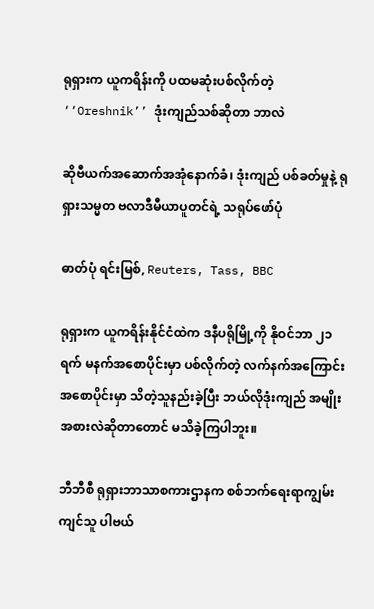ရုရှားက ယူကရိန်းကို ပထမဆုံးပစ်လိုက်တဲ့ ‘‘Oreshnik’’ ဒုံးကျည်သစ်ဆိုတာ ဘာလဲ

ဆိုဗီယက်အဆောက်အအုံနောက်ခံ၊ ဒုံးကျည် ပစ်ခတ်မှုနဲ့ ရုရှားသမ္မတ ဗလာဒီမီယာပူတင်ရဲ့ သရုပ်ဖော်ပုံ

ဓာတ်ပုံ ရင်းမြစ်, Reuters, Tass, BBC

ရုရှားက ယူကရိန်းနိုင်ငံထဲက ဒနီပရိုမြို့ကို နိုဝင်ဘာ ၂၁ ရက် မနက်အစောပိုင်းမှာ ပစ်လိုက်တဲ့ လက်နက်အကြောင်း အစောပိုင်းမှာ သိတဲ့သူနည်းခဲ့ပြီး ဘယ်လိုဒုံးကျည် အမျိုးအစားလဲဆိုတာတောင် မသိခဲ့ကြပါဘူး။

ဘီဘီစီ ရုရှားဘာသာစကားဌာနက စစ်ဘက်ရေးရာကျွမ်းကျင်သူ ပါဗယ်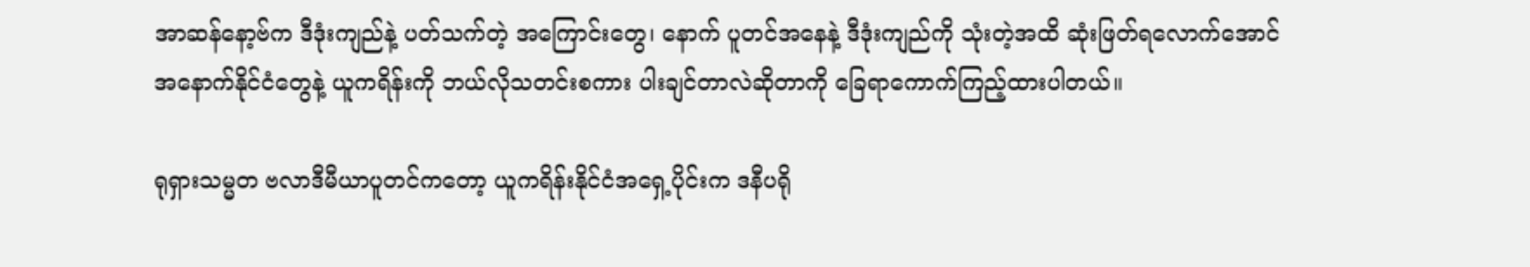အာဆန်နော့ဗ်က ဒီဒုံးကျည်နဲ့ ပတ်သက်တဲ့ အကြောင်းတွေ၊ နောက် ပူတင်အနေနဲ့ ဒီဒုံးကျည်ကို သုံးတဲ့အထိ ဆုံးဖြတ်ရလောက်အောင် အနောက်နိုင်ငံတွေနဲ့ ယူကရိန်းကို ဘယ်လိုသတင်းစကား ပါးချင်တာလဲဆိုတာကို ခြေရာကောက်ကြည့်ထားပါတယ်။

ရုရှားသမ္မတ ဗလာဒီမီယာပူတင်ကတော့ ယူကရိန်းနိုင်ငံအရှေ့ပိုင်းက ဒနီပရို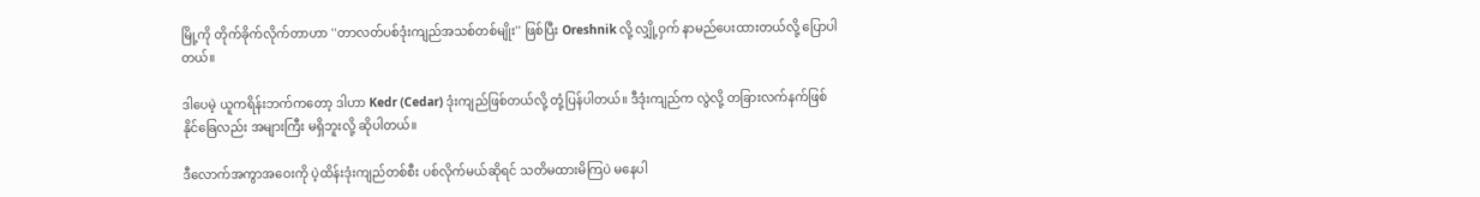မြို့ကို တိုက်ခိုက်လိုက်တာဟာ ''တာလတ်ပစ်ဒုံးကျည်အသစ်တစ်မျိုး'' ဖြစ်ပြီး Oreshnik လို့ လျှို့ဝှက် နာမည်ပေးထားတယ်လို့ ပြောပါတယ်။

ဒါပေမဲ့ ယူကရိန်းဘက်ကတော့ ဒါဟာ Kedr (Cedar) ဒုံးကျည်ဖြစ်တယ်လို့ တုံ့ပြန်ပါတယ်။ ဒီဒုံးကျည်က လွဲလို့ တခြားလက်နက်ဖြစ်နိုင်ခြေလည်း အများကြီး မရှိဘူးလို့ ဆိုပါတယ်။

ဒီလောက်အကွာအဝေးကို ပဲ့ထိန်းဒုံးကျည်တစ်စီး ပစ်လိုက်မယ်ဆိုရင် သတိမထားမိကြပဲ မနေပါ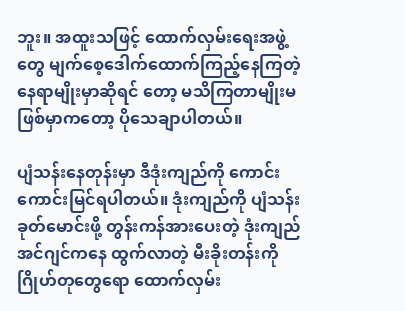ဘူး။ အထူးသဖြင့် ထောက်လှမ်းရေးအဖွဲ့တွေ မျက်စေ့ဒေါက်ထောက်ကြည့်နေကြတဲ့နေရာမျိုးမှာဆိုရင် တော့ မသိကြတာမျိုးမဖြစ်မှာကတော့ ပိုသေချာပါတယ်။

ပျံသန်းနေတုန်းမှာ ဒီဒုံးကျည်ကို ကောင်းကောင်းမြင်ရပါတယ်။ ဒုံးကျည်ကို ပျံသန်းခုတ်မောင်းဖို့ တွန်းကန်အားပေးတဲ့ ဒုံးကျည် အင်ဂျင်ကနေ ထွက်လာတဲ့ မီးခိုးတန်းကို ဂြိုဟ်တုတွေရော ထောက်လှမ်း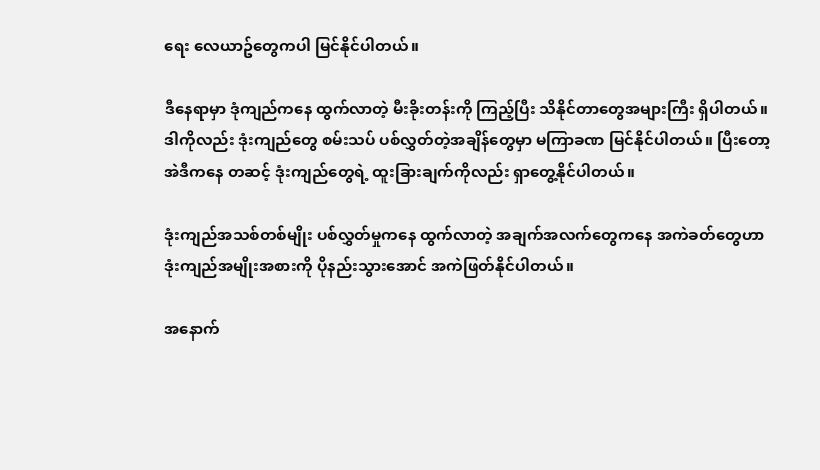ရေး လေယာဥ်တွေကပါ မြင်နိုင်ပါတယ်။

ဒီနေရာမှာ ဒုံကျည်ကနေ ထွက်လာတဲ့ မီးခိုးတန်းကို ကြည့်ပြီး သိနိုင်တာတွေအများကြီး ရှိပါတယ်။ ဒါကိုလည်း ဒုံးကျည်တွေ စမ်းသပ် ပစ်လွှတ်တဲ့အချိန်တွေမှာ မကြာခဏ မြင်နိုင်ပါတယ်။ ပြီးတော့ အဲဒီကနေ တဆင့် ဒုံးကျည်တွေရဲ့ ထူးခြားချက်ကိုလည်း ရှာတွေ့နိုင်ပါတယ်။

ဒုံးကျည်အသစ်တစ်မျိုး ပစ်လွှတ်မှုကနေ ထွက်လာတဲ့ အချက်အလက်တွေကနေ အကဲခတ်တွေဟာ ဒုံးကျည်အမျိုးအစားကို ပိုနည်းသွားအောင် အကဲဖြတ်နိုင်ပါတယ်။

အနောက်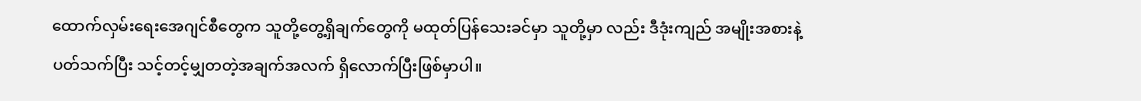ထောက်လှမ်းရေးအေဂျင်စီတွေက သူတို့တွေ့ရှိချက်တွေကို မထုတ်ပြန်သေးခင်မှာ သူတို့မှာ လည်း ဒီဒုံးကျည် အမျိုးအစားနဲ့ပတ်သက်ပြီး သင့်တင့်မျှတတဲ့အချက်အလက် ရှိလောက်ပြီးဖြစ်မှာပါ။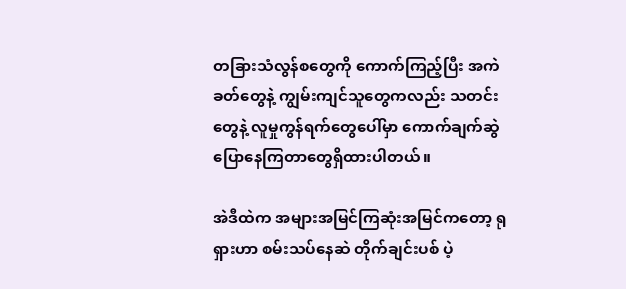တခြားသံလွန်စတွေကို ကောက်ကြည့်ပြီး အကဲခတ်တွေနဲ့ ကျွမ်းကျင်သူတွေကလည်း သတင်းတွေနဲ့ လူမှုကွန်ရက်တွေပေါ်မှာ ကောက်ချက်ဆွဲ ပြောနေကြတာတွေရှိထားပါတယ်။

အဲဒီထဲက အများအမြင်ကြဆုံးအမြင်ကတော့ ရုရှားဟာ စမ်းသပ်နေဆဲ တိုက်ချင်းပစ် ပဲ့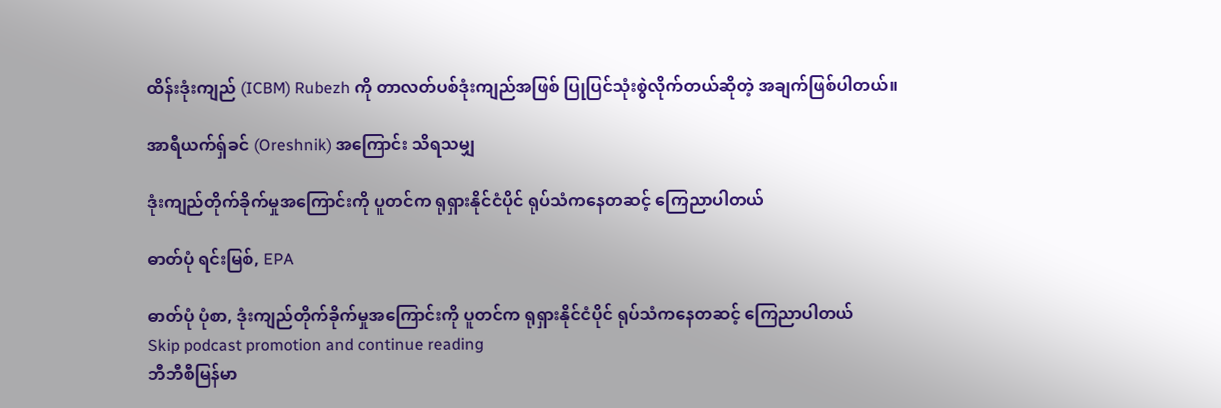ထိန်းဒုံးကျည် (ICBM) Rubezh ကို တာလတ်ပစ်ဒုံးကျည်အဖြစ် ပြုပြင်သုံးစွဲလိုက်တယ်ဆိုတဲ့ အချက်ဖြစ်ပါတယ်။

အာရီယက်ရှ်ခင် (Oreshnik) အကြောင်း သိရသမျှ

ဒုံးကျည်တိုက်ခိုက်မှုအကြောင်းကို ပူတင်က ရုရှားနိုင်ငံပိုင် ရုပ်သံကနေတဆင့် ကြေညာပါတယ်

ဓာတ်ပုံ ရင်းမြစ်, EPA

ဓာတ်ပုံ ပုံစာ, ဒုံးကျည်တိုက်ခိုက်မှုအကြောင်းကို ပူတင်က ရုရှားနိုင်ငံပိုင် ရုပ်သံကနေတဆင့် ကြေညာပါတယ်
Skip podcast promotion and continue reading
ဘီဘီစီမြန်မာ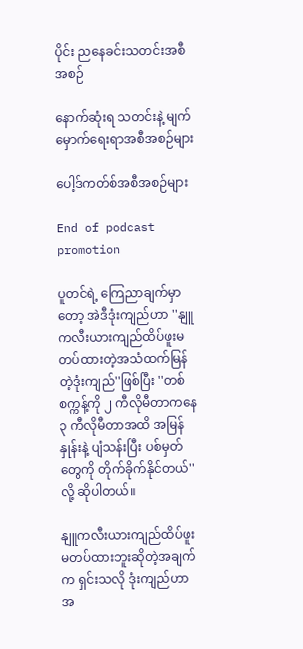ပိုင်း ညနေခင်းသတင်းအစီအစဉ်

နောက်ဆုံးရ သတင်းနဲ့ မျက်မှောက်ရေးရာအစီအစဉ်များ

ပေါ့ဒ်ကတ်စ်အစီအစဉ်များ

End of podcast promotion

ပူတင်ရဲ့ ကြေညာချက်မှာတော့ အဲဒီဒုံးကျည်ဟာ ''နျူကလီးယားကျည်ထိပ်ဖူးမတပ်ထားတဲ့အသံထက်မြန်တဲ့ဒုံးကျည်''ဖြစ်ပြီး ''တစ်စက္ကန့်ကို ၂ ကီလိုမီတာကနေ ၃ ကီလိုမီတာအထိ အမြန်နှုန်းနဲ့ ပျံသန်းပြီး ပစ်မှတ်တွေကို တိုက်ခိုက်နိုင်တယ်'' လို့ ဆိုပါတယ်။

နျူကလီးယားကျည်ထိပ်ဖူးမတပ်ထားဘူးဆိုတဲ့အချက်က ရှင်းသလို ဒုံးကျည်ဟာ အ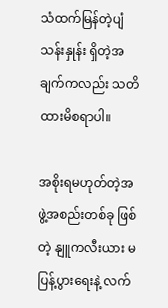သံထက်မြန်တဲ့ပျံသန်းနှုန်း ရှိတဲ့အချက်ကလည်း သတိထားမိစရာပါ။

အစိုးရမဟုတ်တဲ့အဖွဲ့အစည်းတစ်ခု ဖြစ်တဲ့ နျူကလီးယား မပြန့်ပွားရေးနဲ့ လက်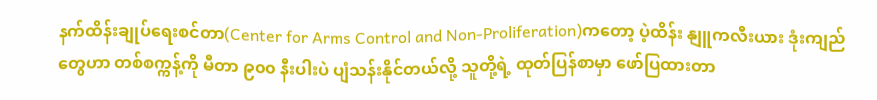နက်ထိန်းချုပ်ရေးစင်တာ(Center for Arms Control and Non-Proliferation)ကတော့ ပဲ့ထိန်း နျူကလီးယား ဒုံးကျည်တွေဟာ တစ်စက္ကန့်ကို မီတာ ၉၀၀ နီးပါးပဲ ပျံသန်းနိုင်တယ်လို့ သူတို့ရဲ့ ထုတ်ပြန်စာမှာ ဖော်ပြထားတာ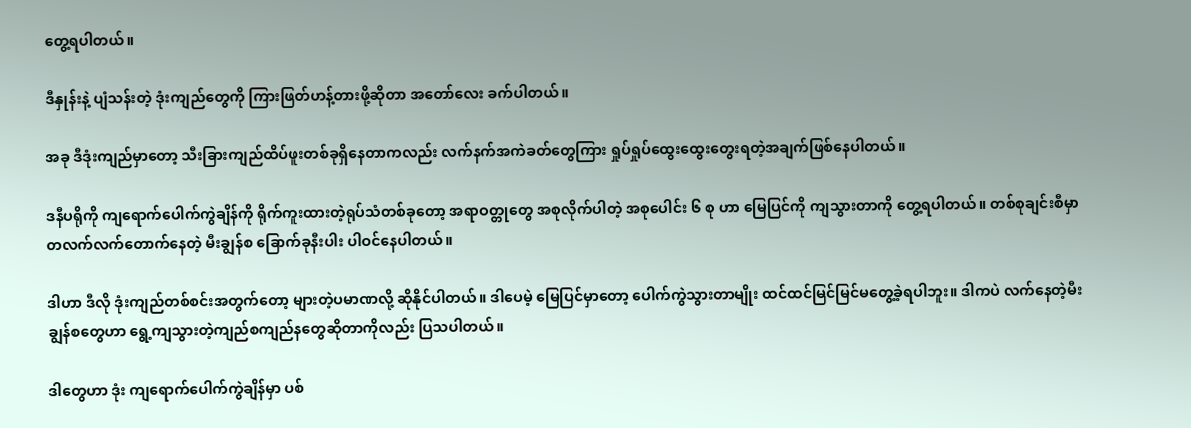တွေ့ရပါတယ်။

ဒီနှုန်းနဲ့ ပျံသန်းတဲ့ ဒုံးကျည်တွေကို ကြားဖြတ်ဟန့်တားဖို့ဆိုတာ အတော်လေး ခက်ပါတယ်။

အခု ဒီဒုံးကျည်မှာတော့ သီးခြားကျည်ထိပ်ဖူးတစ်ခုရှိနေတာကလည်း လက်နက်အကဲခတ်တွေကြား ရှုပ်ရှုပ်ထွေးထွေးတွေးရတဲ့အချက်ဖြစ်နေပါတယ်။

ဒနီပရိုကို ကျရောက်ပေါက်ကွဲချိန်ကို ရိုက်ကူးထားတဲ့ရုပ်သံတစ်ခုတော့ အရာဝတ္တုတွေ အစုလိုက်ပါတဲ့ အစုပေါင်း ၆ စု ဟာ မြေပြင်ကို ကျသွားတာကို တွေ့ရပါတယ်။ တစ်စုချင်းစီမှာ တလက်လက်တောက်နေတဲ့ မီးချွန်စ ခြောက်ခုနီးပါး ပါဝင်နေပါတယ်။

ဒါဟာ ဒီလို ဒုံးကျည်တစ်စင်းအတွက်တော့ များတဲ့ပမာဏလို့ ဆိုနိုင်ပါတယ်။ ဒါပေမဲ့ မြေပြင်မှာတော့ ပေါက်ကွဲသွားတာမျိုး ထင်ထင်မြင်မြင်မတွေ့ခဲ့ရပါဘူး။ ဒါကပဲ လက်နေတဲ့မီးချွန်စတွေဟာ ရွေ့ကျသွားတဲ့ကျည်စကျည်နတွေဆိုတာကိုလည်း ပြသပါတယ်။

ဒါတွေဟာ ဒုံး ကျရောက်ပေါက်ကွဲချိန်မှာ ပစ်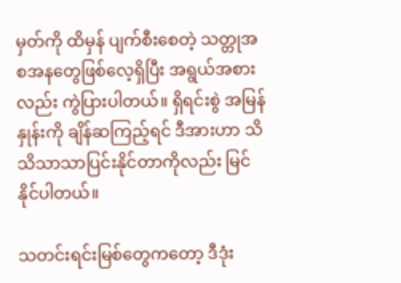မှတ်ကို ထိမှန် ပျက်စီးစေတဲ့ သတ္တုအစအနတွေဖြစ်လေ့ရှိပြီး အရွယ်အစားလည်း ကွဲပြားပါတယ်။ ရှိရင်းစွဲ အမြန်နှုန်းကို ချိန်ဆကြည့်ရင် ဒီအားဟာ သိသိသာသာပြင်းနိုင်တာကိုလည်း မြင်နိုင်ပါတယ်။

သတင်းရင်းမြစ်တွေကတော့ ဒီဒုံး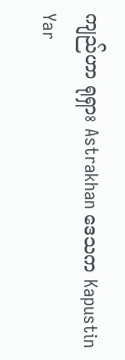ကျည်ဟာ ရုရှား Astrakhan ဒေသက Kapustin Yar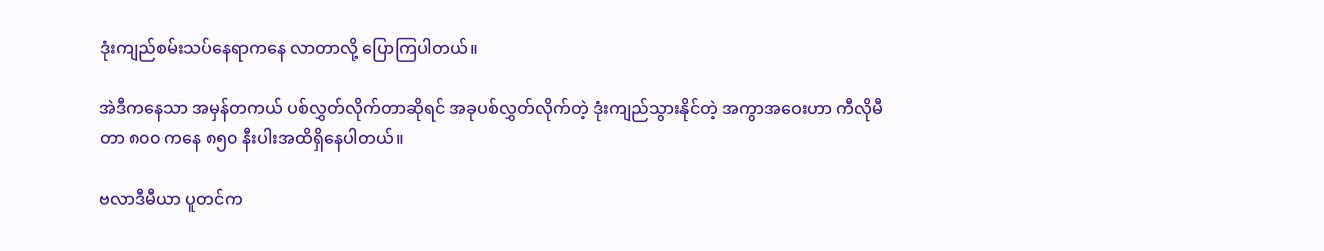ဒုံးကျည်စမ်းသပ်နေရာကနေ လာတာလို့ ပြောကြပါတယ်။

အဲဒီကနေသာ အမှန်တကယ် ပစ်လွှတ်လိုက်တာဆိုရင် အခုပစ်လွှတ်လိုက်တဲ့ ဒုံးကျည်သွားနိုင်တဲ့ အကွာအဝေးဟာ ကီလိုမီတာ ၈၀၀ ကနေ ၈၅၀ နီးပါးအထိရှိနေပါတယ်။

ဗလာဒီမီယာ ပူတင်က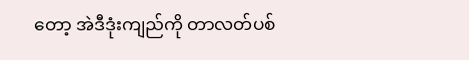တော့ အဲဒီဒုံးကျည်ကို တာလတ်ပစ်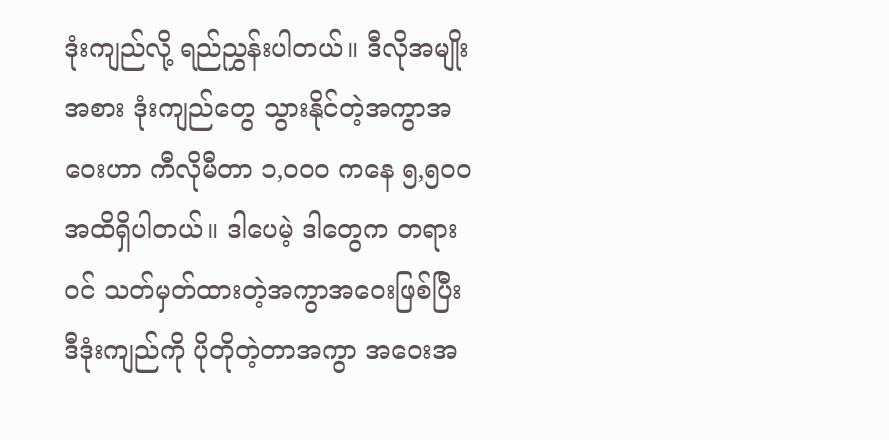ဒုံးကျည်လို့ ရည်ညွှန်းပါတယ်။ ဒီလိုအမျိုးအစား ဒုံးကျည်တွေ သွားနိုင်တဲ့အကွာအဝေးဟာ ကီလိုမီတာ ၁,၀၀၀ ကနေ ၅,၅၀၀ အထိရှိပါတယ်။ ဒါပေမဲ့ ဒါတွေက တရားဝင် သတ်မှတ်ထားတဲ့အကွာအဝေးဖြစ်ပြီး ဒီဒုံးကျည်ကို ပိုတိုတဲ့တာအကွာ အဝေးအ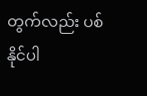တွက်လည်း ပစ်နိုင်ပါ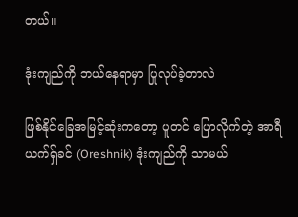တယ်။

ဒုံးကျည်ကို ဘယ်နေရာမှာ ပြုလုပ်ခဲ့တာလဲ

ဖြစ်နိုင်ခြေအမြင့်ဆုံးကတော့ ပူတင် ပြောလိုက်တဲ့ အာရီယက်ရှ်ခင် (Oreshnik) ဒုံးကျည်ကို သာမယ်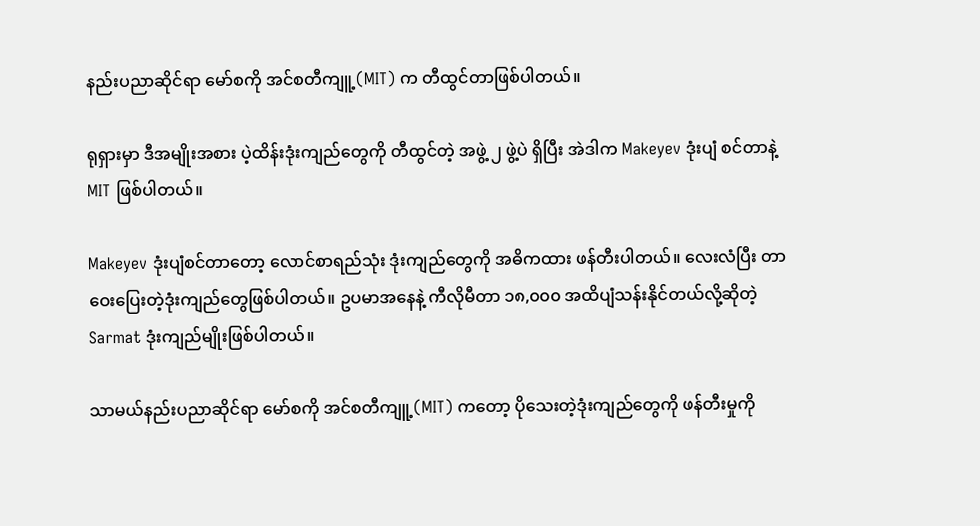နည်းပညာဆိုင်ရာ မော်စကို အင်စတီကျူ့(MIT) က တီထွင်တာဖြစ်ပါတယ်။

ရုရှားမှာ ဒီအမျိုးအစား ပဲ့ထိန်းဒုံးကျည်တွေကို တီထွင်တဲ့ အဖွဲ့ ၂ ဖွဲ့ပဲ ရှိပြီး အဲဒါက Makeyev ဒုံးပျံ စင်တာနဲ့ MIT ဖြစ်ပါတယ်။

Makeyev ဒုံးပျံစင်တာတော့ လောင်စာရည်သုံး ဒုံးကျည်တွေကို အဓိကထား ဖန်တီးပါတယ်။ လေးလံပြီး တာဝေးပြေးတဲ့ဒုံးကျည်တွေဖြစ်ပါတယ်။ ဥပမာအနေနဲ့ ကီလိုမီတာ ၁၈,၀၀၀ အထိပျံသန်းနိုင်တယ်လို့ဆိုတဲ့ Sarmat ဒုံးကျည်မျိုးဖြစ်ပါတယ်။

သာမယ်နည်းပညာဆိုင်ရာ မော်စကို အင်စတီကျူ့(MIT) ကတော့ ပိုသေးတဲ့ဒုံးကျည်တွေကို ဖန်တီးမှုကို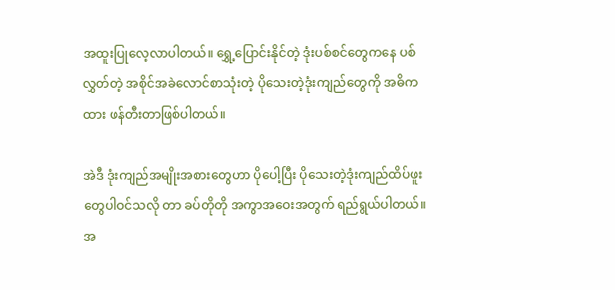အထူးပြုလေ့လာပါတယ်။ ရွှေ့ပြောင်းနိုင်တဲ့ ဒုံးပစ်စင်တွေကနေ ပစ်လွှတ်တဲ့ အစိုင်အခဲလောင်စာသုံးတဲ့ ပိုသေးတဲ့ဒုံးကျည်တွေကို အဓိကထား ဖန်တီးတာဖြစ်ပါတယ်။

အဲဒီ ဒုံးကျည်အမျိုးအစားတွေဟာ ပိုပေါ့ပြီး ပိုသေးတဲ့ဒုံးကျည်ထိပ်ဖူးတွေပါဝင်သလို တာ ခပ်တိုတို အကွာအဝေးအတွက် ရည်ရွယ်ပါတယ်။ အ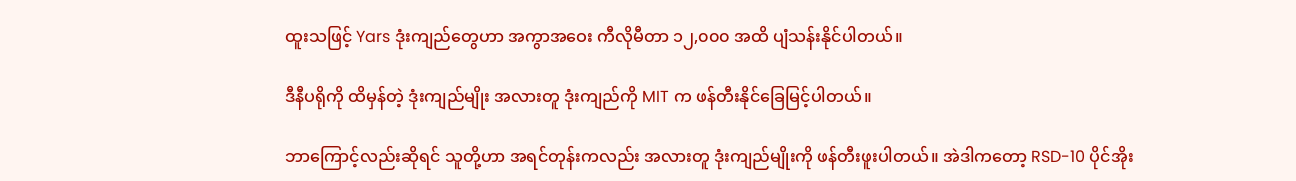ထူးသဖြင့် Yars ဒုံးကျည်တွေဟာ အကွာအဝေး ကီလိုမီတာ ၁၂,၀၀၀ အထိ ပျံသန်းနိုင်ပါတယ်။

ဒီနီပရိုကို ထိမှန်တဲ့ ဒုံးကျည်မျိုး အလားတူ ဒုံးကျည်ကို MIT က ဖန်တီးနိုင်ခြေမြင့်ပါတယ်။

ဘာကြောင့်လည်းဆိုရင် သူတို့ဟာ အရင်တုန်းကလည်း အလားတူ ဒုံးကျည်မျိုးကို ဖန်တီးဖူးပါတယ်။ အဲဒါကတော့ RSD-10 ပိုင်အိုး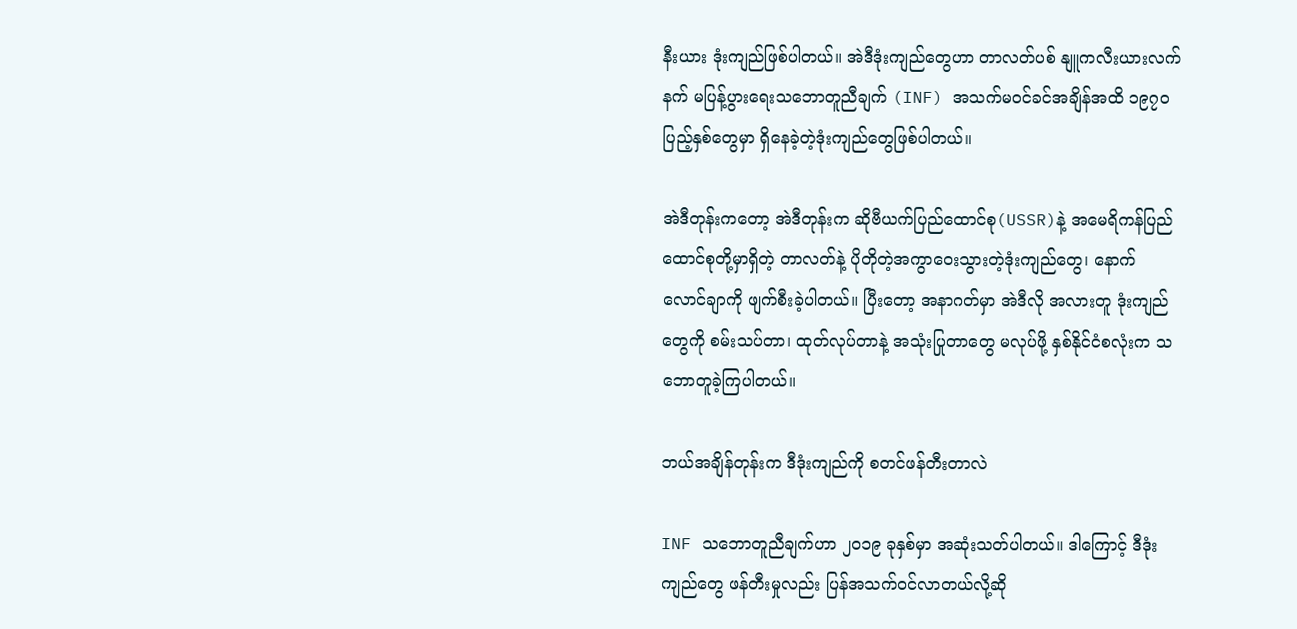နီးယား ဒုံးကျည်ဖြစ်ပါတယ်။ အဲဒီဒုံးကျည်တွေဟာ တာလတ်ပစ် နျူကလီးယားလက်နက် မပြန့်ပွားရေးသဘောတူညီချက် (INF) အသက်မဝင်ခင်အချိန်အထိ ၁၉၇၀ ပြည့်နှစ်တွေမှာ ရှိနေခဲ့တဲ့ဒုံးကျည်တွေဖြစ်ပါတယ်။

အဲဒီတုန်းကတော့ အဲဒီတုန်းက ဆိုဗီယက်ပြည်ထောင်စု(USSR)နဲ့ အမေရိကန်ပြည်ထောင်စုတို့မှာရှိတဲ့ တာလတ်နဲ့ ပိုတိုတဲ့အကွာဝေးသွားတဲ့ဒုံးကျည်တွေ၊ နောက် လောင်ချာကို ဖျက်စီးခဲ့ပါတယ်။ ပြီးတော့ အနာဂတ်မှာ အဲဒီလို အလားတူ ဒုံးကျည်တွေကို စမ်းသပ်တာ၊ ထုတ်လုပ်တာနဲ့ အသုံးပြုတာတွေ မလုပ်ဖို့ နှစ်နိုင်ငံစလုံးက သဘောတူခဲ့ကြပါတယ်။

ဘယ်အချိန်တုန်းက ဒီဒုံးကျည်ကို စတင်ဖန်တီးတာလဲ

INF သဘောတူညီချက်ဟာ ၂၀၁၉ ခုနှစ်မှာ အဆုံးသတ်ပါတယ်။ ဒါကြောင့် ဒီဒုံးကျည်တွေ ဖန်တီးမှုလည်း ပြန်အသက်ဝင်လာတယ်လို့ဆို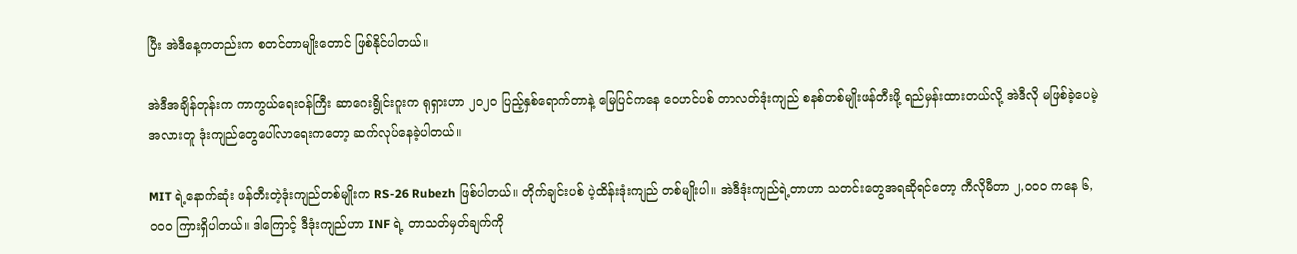ပြီး အဲဒီနေ့ကတည်းက စတင်တာမျိုးတောင် ဖြစ်နိုင်ပါတယ်။

အဲဒီအချိန်တုန်းက ကာကွယ်ရေးဝန်ကြီး ဆာဂေးရွိုင်းဂူးက ရုရှားဟာ ၂၀၂၀ ပြည့်နှစ်ရောက်တာနဲ့ မြေပြင်ကနေ ဝေဟင်ပစ် တာလတ်ဒုံးကျည် စနစ်တစ်မျိုးဖန်တီးဖို့ ရည်မှန်းထားတယ်လို့ အဲဒီလို မဖြစ်ခဲ့ပေမဲ့ အလားတူ ဒုံးကျည်တွေပေါ်လာရေးကတော့ ဆက်လုပ်နေခဲ့ပါတယ်။

MIT ရဲ့နောက်ဆုံး ဖန်တီးတဲ့ဒုံးကျည်တစ်မျိုးက RS-26 Rubezh ဖြစ်ပါတယ်။ တိုက်ချင်းပစ် ပဲ့ထိန်းဒုံးကျည် တစ်မျိုးပါ။ အဲဒီဒုံးကျည်ရဲ့တာဟာ သတင်းတွေအရဆိုရင်တော့ ကီလိုမီတာ ၂,၀၀၀ ကနေ ၆,၀၀၀ ကြားရှိပါတယ်။ ဒါကြောင့် ဒီဒုံးကျည်ဟာ INF ရဲ့ တာသတ်မှတ်ချက်ကို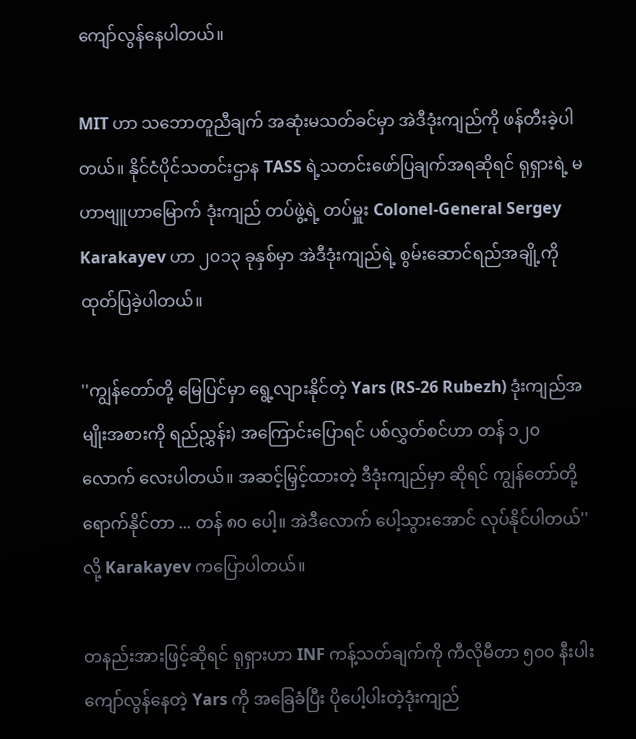ကျော်လွန်နေပါတယ်။

MIT ဟာ သဘောတူညီချက် အဆုံးမသတ်ခင်မှာ အဲဒီဒုံးကျည်ကို ဖန်တီးခဲ့ပါတယ်။ နိုင်ငံပိုင်သတင်းဌာန TASS ရဲ့သတင်းဖော်ပြချက်အရဆိုရင် ရုရှားရဲ့ မဟာဗျူဟာမြောက် ဒုံးကျည် တပ်ဖွဲ့ရဲ့ တပ်မှူး Colonel-General Sergey Karakayev ဟာ ၂၀၁၃ ခုနှစ်မှာ အဲဒီဒုံးကျည်ရဲ့ စွမ်းဆောင်ရည်အချို့ကို ထုတ်ပြခဲ့ပါတယ်။

''ကျွန်တော်တို့ မြေပြင်မှာ ရွေ့လျားနိုင်တဲ့ Yars (RS-26 Rubezh) ဒုံးကျည်အမျိုးအစားကို ရည်ညွှန်း) အကြောင်းပြောရင် ပစ်လွှတ်စင်ဟာ တန် ၁၂၀ လောက် လေးပါတယ်။ အဆင့်မြှင့်ထားတဲ့ ဒီဒုံးကျည်မှာ ဆိုရင် ကျွန်တော်တို့ ရောက်နိုင်တာ ... တန် ၈၀ ပေါ့။ အဲဒီလောက် ပေါ့သွားအောင် လုပ်နိုင်ပါတယ်'' လို့ Karakayev ကပြောပါတယ်။

တနည်းအားဖြင့်ဆိုရင် ရုရှားဟာ INF ကန့်သတ်ချက်ကို ကီလိုမီတာ ၅၀၀ နီးပါး ကျော်လွန်နေတဲ့ Yars ကို အခြေခံပြီး ပိုပေါ့ပါးတဲ့ဒုံးကျည်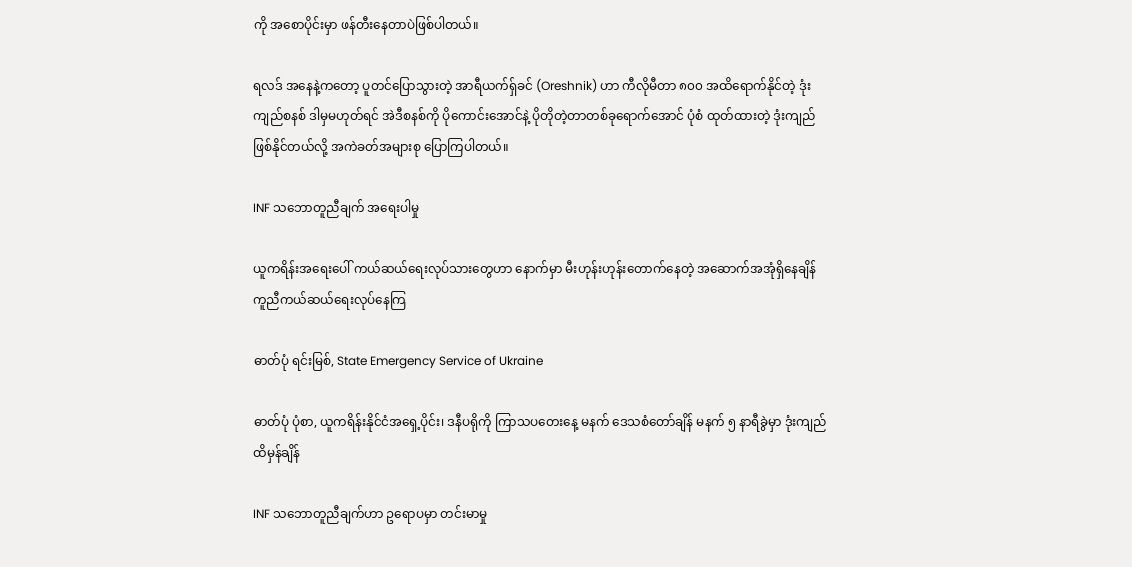ကို အစောပိုင်းမှာ ဖန်တီးနေတာပဲဖြစ်ပါတယ်။

ရလဒ် အနေနဲ့ကတော့ ပူတင်ပြောသွားတဲ့ အာရီယက်ရှ်ခင် (Oreshnik) ဟာ ကီလိုမီတာ ၈၀၀ အထိရောက်နိုင်တဲ့ ဒုံးကျည်စနစ် ဒါမှမဟုတ်ရင် အဲဒီစနစ်ကို ပိုကောင်းအောင်နဲ့ ပိုတိုတဲ့တာတစ်ခုရောက်အောင် ပုံစံ ထုတ်ထားတဲ့ ဒုံးကျည် ဖြစ်နိုင်တယ်လို့ အကဲခတ်အများစု ပြောကြပါတယ်။

INF သဘောတူညီချက် အရေးပါမှု

ယူကရိန်းအရေးပေါ် ကယ်ဆယ်ရေးလုပ်သားတွေဟာ နောက်မှာ မီးဟုန်းဟုန်းတောက်နေတဲ့ အဆောက်အအုံရှိနေချိန် ကူညီကယ်ဆယ်ရေးလုပ်နေကြ

ဓာတ်ပုံ ရင်းမြစ်, State Emergency Service of Ukraine

ဓာတ်ပုံ ပုံစာ, ယူကရိန်းနိုင်ငံအရှေ့ပိုင်း၊ ဒနီပရိုကို ကြာသပတေးနေ့ မနက် ဒေသစံတော်ချိန် မနက် ၅ နာရီခွဲမှာ ဒုံးကျည် ထိမှန်ချိန်

INF သဘောတူညီချက်ဟာ ဥရောပမှာ တင်းမာမှု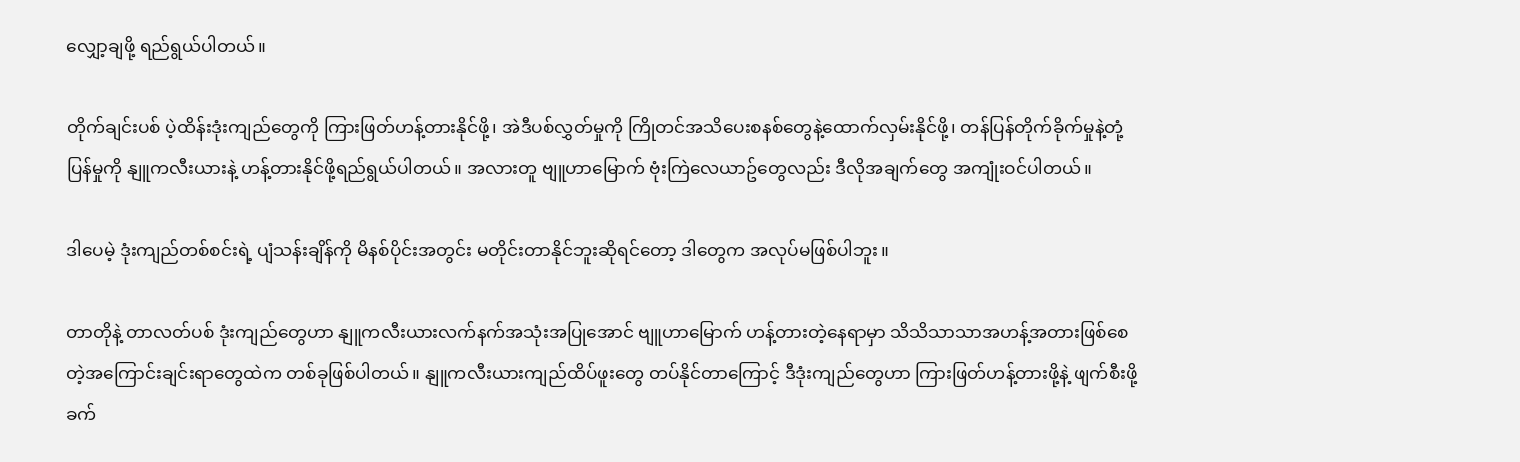လျှော့ချဖို့ ရည်ရွယ်ပါတယ်။

တိုက်ချင်းပစ် ပဲ့ထိန်းဒုံးကျည်တွေကို ကြားဖြတ်ဟန့်တားနိုင်ဖို့၊ အဲဒီပစ်လွှတ်မှုကို ကြိုတင်အသိပေးစနစ်တွေနဲ့ထောက်လှမ်းနိုင်ဖို့၊ တန်ပြန်တိုက်ခိုက်မှုနဲ့တုံ့ပြန်မှုကို နျူကလီးယားနဲ့ ဟန့်တားနိုင်ဖို့ရည်ရွယ်ပါတယ်။ အလားတူ ဗျူဟာမြောက် ဗုံးကြဲလေယာဥ်တွေလည်း ဒီလိုအချက်တွေ အကျုံးဝင်ပါတယ်။

ဒါပေမဲ့ ဒုံးကျည်တစ်စင်းရဲ့ ပျံသန်းချိန်ကို မိနစ်ပိုင်းအတွင်း မတိုင်းတာနိုင်ဘူးဆိုရင်တော့ ဒါတွေက အလုပ်မဖြစ်ပါဘူး။

တာတိုနဲ့ တာလတ်ပစ် ဒုံးကျည်တွေဟာ နျူကလီးယားလက်နက်အသုံးအပြုအောင် ဗျူဟာမြောက် ဟန့်တားတဲ့နေရာမှာ သိသိသာသာအဟန့်အတားဖြစ်စေတဲ့အကြောင်းချင်းရာတွေထဲက တစ်ခုဖြစ်ပါတယ်။ နျူကလီးယားကျည်ထိပ်ဖူးတွေ တပ်နိုင်တာကြောင့် ဒီဒုံးကျည်တွေဟာ ကြားဖြတ်ဟန့်တားဖို့နဲ့ ဖျက်စီးဖို့ ခက်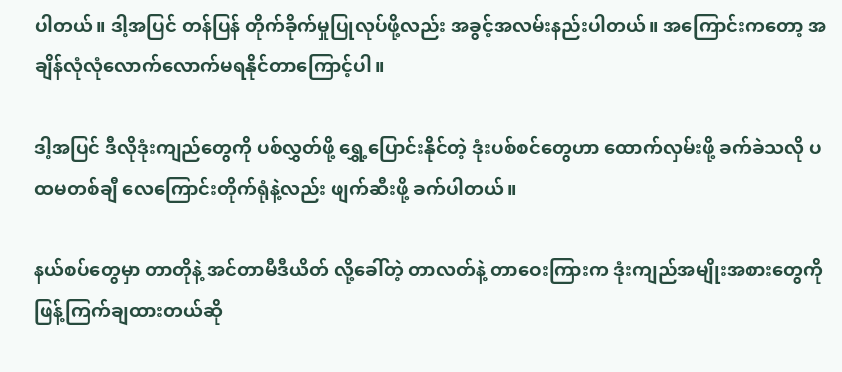ပါတယ်။ ဒါ့အပြင် တန်ပြန် တိုက်ခိုက်မှုပြုလုပ်ဖို့လည်း အခွင့်အလမ်းနည်းပါတယ်။ အကြောင်းကတော့ အချိန်လုံလုံလောက်လောက်မရနိုင်တာကြောင့်ပါ။

ဒါ့အပြင် ဒီလိုဒုံးကျည်တွေကို ပစ်လွှတ်ဖို့ ရွှေ့ပြောင်းနိုင်တဲ့ ဒုံးပစ်စင်တွေဟာ ထောက်လှမ်းဖို့ ခက်ခဲသလို ပထမတစ်ချီ လေကြောင်းတိုက်ရုံနဲ့လည်း ဖျက်ဆီးဖို့ ခက်ပါတယ်။

နယ်စပ်တွေမှာ တာတိုနဲ့ အင်တာမီဒီယိတ် လို့ခေါ်တဲ့ တာလတ်နဲ့ တာဝေးကြားက ဒုံးကျည်အမျိုးအစားတွေကို ဖြန့်ကြက်ချထားတယ်ဆို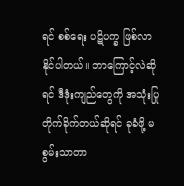ရင် စစ်ရေး ပဋိပက္ခ ဖြစ်လာနိုင်ပါတယ်။ ဘာကြောင့်လဲဆိုရင် ဒီဒုံးကျည်တွေကို အသုံးပြုတိုက်ခိုက်တယ်ဆိုရင် ခုခံဖို့ မစွမ်းသာတာ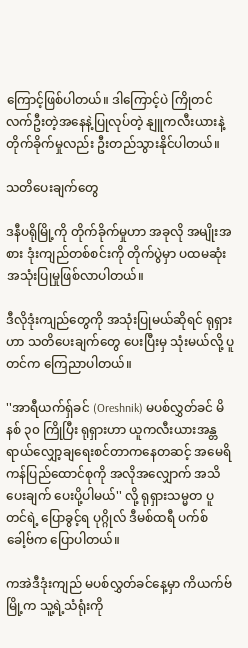ကြောင့်ဖြစ်ပါတယ်။ ဒါကြောင့်ပဲ ကြိုတင်လက်ဦးတဲ့အနေနဲ့ပြုလုပ်တဲ့ နျူကလီးယားနဲ့တိုက်ခိုက်မှုလည်း ဦးတည်သွားနိုင်ပါတယ်။

သတိပေးချက်တွေ

ဒနီပရိုမြို့ကို တိုက်ခိုက်မှုဟာ အခုလို အမျိုးအစား ဒုံးကျည်တစ်စင်းကို တိုက်ပွဲမှာ ပထမဆုံးအသုံးပြုမှုဖြစ်လာပါတယ်။

ဒီလိုဒုံးကျည်တွေကို အသုံးပြုမယ်ဆိုရင် ရုရှားဟာ သတိပေးချက်တွေ ပေးပြီးမှ သုံးမယ်လို့ ပူတင်က ကြေညာပါတယ်။

''အာရီယက်ရှ်ခင် (Oreshnik) မပစ်လွှတ်ခင် မိနစ် ၃၀ ကြိုပြီး ရုရှားဟာ ယူကလီးယားအန္တရာယ်လျှော့ချရေးစင်တာကနေတဆင့် အမေရိကန်ပြည်ထောင်စုကို အလိုအလျှောက် အသိပေးချက် ပေးပို့ပါမယ်'' လို့ ရုရှားသမ္မတ ပူတင်ရဲ့ ပြောခွင့်ရ ပုဂ္ဂိုလ် ဒီမစ်ထရီ ပက်စ်ခေါ့ဗ်က ပြောပါတယ်။

ကအဲဒီဒုံးကျည် မပစ်လွှတ်ခင်နေ့မှာ ကိယက်ဗ်မြို့က သူ့ရဲ့သံရုံးကို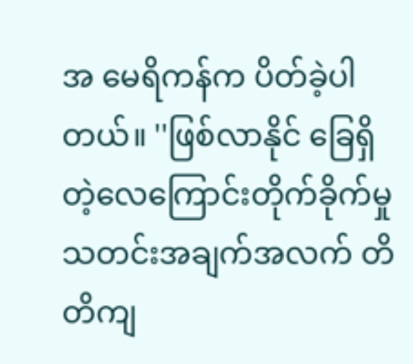အ မေရိကန်က ပိတ်ခဲ့ပါတယ်။ ''ဖြစ်လာနိုင် ခြေရှိတဲ့လေကြောင်းတိုက်ခိုက်မှု သတင်းအချက်အလက် တိတိကျ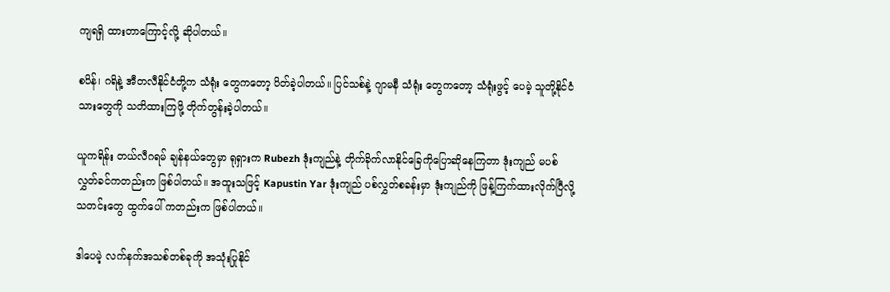ကျရရှိ ထားတာကြောင့်လို့ ဆိုပါတယ်။

စပိန်၊ ဂရိနဲ့ အီတလီနိုင်ငံတို့က သံရုံး တွေကတော့ ပိတ်ခဲ့ပါတယ်။ ပြင်သစ်နဲ့ ဂျာမနီ သံရုံး တွေကတော့ သံရုံးဖွင့် ပေမဲ့ သူတို့နိုင်ငံသားတွေကို သတိထားကြဖို့ တိုက်တွန်းခဲ့ပါတယ်။

ယူကရိန်း တယ်လီဂရမ် ချန်နယ်တွေမှာ ရုရှားက Rubezh ဒုံးကျည်နဲ့ တိုက်ခိုက်လာနိုင်ခြေကိုပြောဆိုနေကြတာ ဒုံးကျည် မပစ်လွှတ်ခင်ကတည်းက ဖြစ်ပါတယ်။ အထူးသဖြင့် Kapustin Yar ဒုံးကျည် ပစ်လွှတ်စခန်းမှာ ဒုံးကျည်ကို ဖြန့်ကြက်ထားလိုက်ပြီလို့ သတင်းတွေ ထွက်ပေါ် ကတည်းက ဖြစ်ပါတယ်။

ဒါပေမဲ့ လက်နက်အသစ်တစ်ခုကို အသုံးပြုနိုင်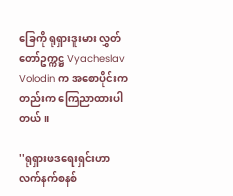ခြေကို ရုရှားဒူးမား လွှတ်တော်ဥက္ကဋ္ဌ Vyacheslav Volodin က အစောပိုင်းကတည်းက ကြေညာထားပါတယ်။

''ရုရှားဖဒရေးရှင်းဟာ လက်နက်စနစ်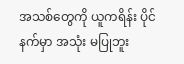အသစ်တွေကို ယူကရိန်း ပိုင်နက်မှာ အသုံး မပြုဘူး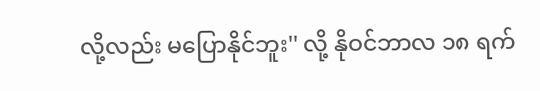လို့လည်း မပြောနိုင်ဘူး'' လို့ နိုဝင်ဘာလ ၁၈ ရက်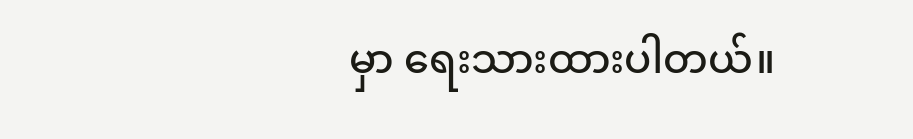မှာ ရေးသားထားပါတယ်။